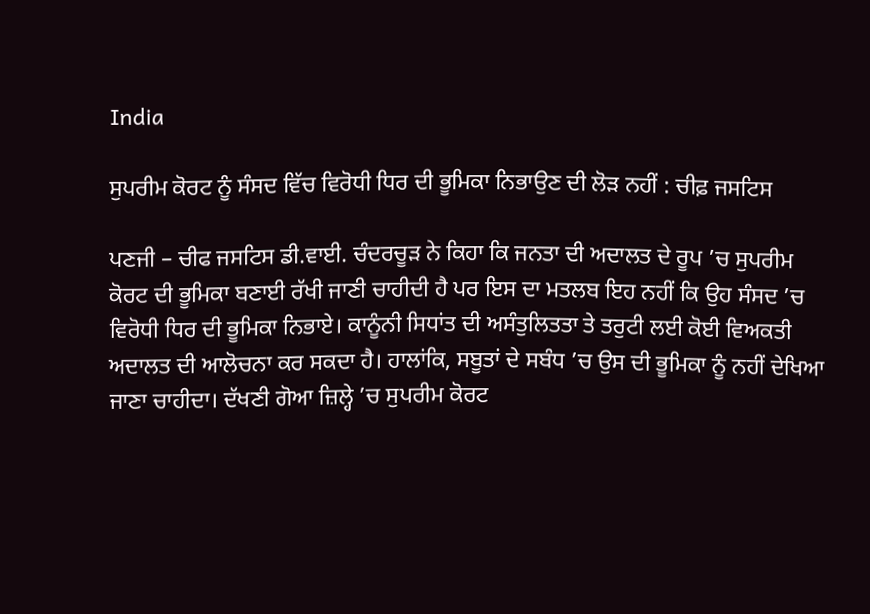India

ਸੁਪਰੀਮ ਕੋਰਟ ਨੂੰ ਸੰਸਦ ਵਿੱਚ ਵਿਰੋਧੀ ਧਿਰ ਦੀ ਭੂਮਿਕਾ ਨਿਭਾਉਣ ਦੀ ਲੋੜ ਨਹੀਂ : ਚੀਫ਼ ਜਸਟਿਸ

ਪਣਜੀ – ਚੀਫ ਜਸਟਿਸ ਡੀ.ਵਾਈ. ਚੰਦਰਚੂੜ ਨੇ ਕਿਹਾ ਕਿ ਜਨਤਾ ਦੀ ਅਦਾਲਤ ਦੇ ਰੂਪ ’ਚ ਸੁਪਰੀਮ ਕੋਰਟ ਦੀ ਭੂਮਿਕਾ ਬਣਾਈ ਰੱਖੀ ਜਾਣੀ ਚਾਹੀਦੀ ਹੈ ਪਰ ਇਸ ਦਾ ਮਤਲਬ ਇਹ ਨਹੀਂ ਕਿ ਉਹ ਸੰਸਦ ’ਚ ਵਿਰੋਧੀ ਧਿਰ ਦੀ ਭੂਮਿਕਾ ਨਿਭਾਏ। ਕਾਨੂੰਨੀ ਸਿਧਾਂਤ ਦੀ ਅਸੰਤੁਲਿਤਤਾ ਤੇ ਤਰੁਟੀ ਲਈ ਕੋਈ ਵਿਅਕਤੀ ਅਦਾਲਤ ਦੀ ਆਲੋਚਨਾ ਕਰ ਸਕਦਾ ਹੈ। ਹਾਲਾਂਕਿ, ਸਬੂਤਾਂ ਦੇ ਸਬੰਧ ’ਚ ਉਸ ਦੀ ਭੂਮਿਕਾ ਨੂੰ ਨਹੀਂ ਦੇਖਿਆ ਜਾਣਾ ਚਾਹੀਦਾ। ਦੱਖਣੀ ਗੋਆ ਜ਼ਿਲ੍ਹੇ ’ਚ ਸੁਪਰੀਮ ਕੋਰਟ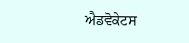ਐਡਵੋਕੇਟਸ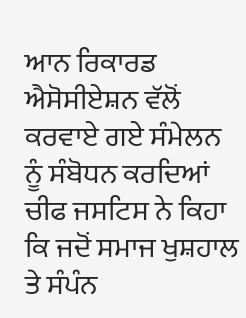ਆਨ ਰਿਕਾਰਡ ਐਸੋਸੀਏਸ਼ਨ ਵੱਲੋਂ ਕਰਵਾਏ ਗਏ ਸੰਮੇਲਨ ਨੂੰ ਸੰਬੋਧਨ ਕਰਦਿਆਂ ਚੀਫ ਜਸਟਿਸ ਨੇ ਕਿਹਾ ਕਿ ਜਦੋਂ ਸਮਾਜ ਖੁਸ਼ਹਾਲ ਤੇ ਸੰਪੰਨ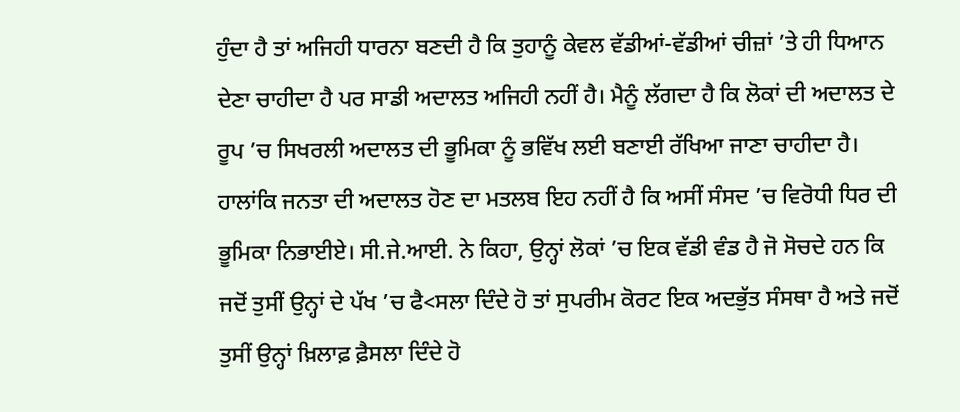ਹੁੰਦਾ ਹੈ ਤਾਂ ਅਜਿਹੀ ਧਾਰਨਾ ਬਣਦੀ ਹੈ ਕਿ ਤੁਹਾਨੂੰ ਕੇਵਲ ਵੱਡੀਆਂ-ਵੱਡੀਆਂ ਚੀਜ਼ਾਂ ’ਤੇ ਹੀ ਧਿਆਨ ਦੇਣਾ ਚਾਹੀਦਾ ਹੈ ਪਰ ਸਾਡੀ ਅਦਾਲਤ ਅਜਿਹੀ ਨਹੀਂ ਹੈ। ਮੈਨੂੰ ਲੱਗਦਾ ਹੈ ਕਿ ਲੋਕਾਂ ਦੀ ਅਦਾਲਤ ਦੇ ਰੂਪ ’ਚ ਸਿਖਰਲੀ ਅਦਾਲਤ ਦੀ ਭੂਮਿਕਾ ਨੂੰ ਭਵਿੱਖ ਲਈ ਬਣਾਈ ਰੱਖਿਆ ਜਾਣਾ ਚਾਹੀਦਾ ਹੈ। ਹਾਲਾਂਕਿ ਜਨਤਾ ਦੀ ਅਦਾਲਤ ਹੋਣ ਦਾ ਮਤਲਬ ਇਹ ਨਹੀਂ ਹੈ ਕਿ ਅਸੀਂ ਸੰਸਦ ’ਚ ਵਿਰੋਧੀ ਧਿਰ ਦੀ ਭੂਮਿਕਾ ਨਿਭਾਈਏ। ਸੀ.ਜੇ.ਆਈ. ਨੇ ਕਿਹਾ, ਉਨ੍ਹਾਂ ਲੋਕਾਂ ’ਚ ਇਕ ਵੱਡੀ ਵੰਡ ਹੈ ਜੋ ਸੋਚਦੇ ਹਨ ਕਿ ਜਦੋਂ ਤੁਸੀਂ ਉਨ੍ਹਾਂ ਦੇ ਪੱਖ ’ਚ ਫੈ<ਸਲਾ ਦਿੰਦੇ ਹੋ ਤਾਂ ਸੁਪਰੀਮ ਕੋਰਟ ਇਕ ਅਦਭੁੱਤ ਸੰਸਥਾ ਹੈ ਅਤੇ ਜਦੋਂ ਤੁਸੀਂ ਉਨ੍ਹਾਂ ਖ਼ਿਲਾਫ਼ ਫ਼ੈਸਲਾ ਦਿੰਦੇ ਹੋ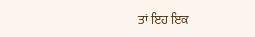ਤਾਂ ਇਹ ਇਕ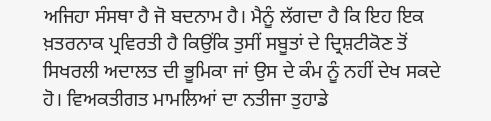ਅਜਿਹਾ ਸੰਸਥਾ ਹੈ ਜੋ ਬਦਨਾਮ ਹੈ। ਮੈਨੂੰ ਲੱਗਦਾ ਹੈ ਕਿ ਇਹ ਇਕ ਖ਼ਤਰਨਾਕ ਪ੍ਰਵਿਰਤੀ ਹੈ ਕਿਉਂਕਿ ਤੁਸੀਂ ਸਬੂਤਾਂ ਦੇ ਦ੍ਰਿਸ਼ਟੀਕੋਣ ਤੋਂ ਸਿਖਰਲੀ ਅਦਾਲਤ ਦੀ ਭੂਮਿਕਾ ਜਾਂ ਉਸ ਦੇ ਕੰਮ ਨੂੰ ਨਹੀਂ ਦੇਖ ਸਕਦੇ ਹੋ। ਵਿਅਕਤੀਗਤ ਮਾਮਲਿਆਂ ਦਾ ਨਤੀਜਾ ਤੁਹਾਡੇ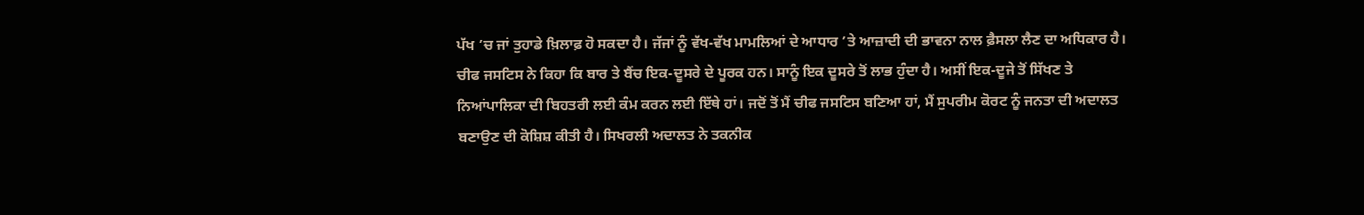ਪੱਖ ’ਚ ਜਾਂ ਤੁਹਾਡੇ ਖ਼ਿਲਾਫ਼ ਹੋ ਸਕਦਾ ਹੈ। ਜੱਜਾਂ ਨੂੰ ਵੱਖ-ਵੱਖ ਮਾਮਲਿਆਂ ਦੇ ਆਧਾਰ ’ਤੇ ਆਜ਼ਾਦੀ ਦੀ ਭਾਵਨਾ ਨਾਲ ਫ਼ੈਸਲਾ ਲੈਣ ਦਾ ਅਧਿਕਾਰ ਹੈ। ਚੀਫ ਜਸਟਿਸ ਨੇ ਕਿਹਾ ਕਿ ਬਾਰ ਤੇ ਬੈਂਚ ਇਕ-ਦੂਸਰੇ ਦੇ ਪੂਰਕ ਹਨ। ਸਾਨੂੰ ਇਕ ਦੂਸਰੇ ਤੋਂ ਲਾਭ ਹੁੰਦਾ ਹੈ। ਅਸੀਂ ਇਕ-ਦੂਜੇ ਤੋਂ ਸਿੱਖਣ ਤੇ ਨਿਆਂਪਾਲਿਕਾ ਦੀ ਬਿਹਤਰੀ ਲਈ ਕੰਮ ਕਰਨ ਲਈ ਇੱਥੇ ਹਾਂ। ਜਦੋਂ ਤੋਂ ਮੈਂ ਚੀਫ ਜਸਟਿਸ ਬਣਿਆ ਹਾਂ, ਮੈਂ ਸੁਪਰੀਮ ਕੋਰਟ ਨੂੰ ਜਨਤਾ ਦੀ ਅਦਾਲਤ ਬਣਾਉਣ ਦੀ ਕੋਸ਼ਿਸ਼ ਕੀਤੀ ਹੈ। ਸਿਖਰਲੀ ਅਦਾਲਤ ਨੇ ਤਕਨੀਕ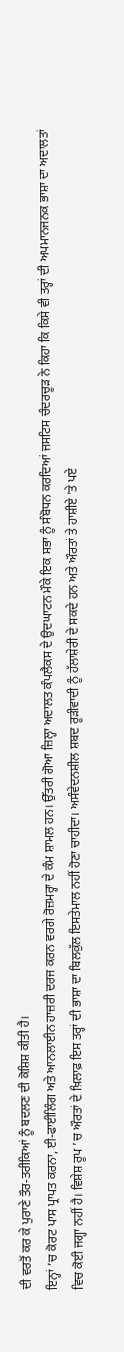ਦੀ ਵਰਤੋਂ ਕਰ ਕੇ ਪੁਰਾਣੇ ਤੌਰ-ਤਰੀਕਿਆਂ ਨੂੰ ਬਦਲਣ ਦੀ ਕੋਸ਼ਿਸ਼ ਕੀਤੀ ਹੈ।
ਇਨ੍ਹਾਂ ’ਚ ਕੋਰਟ ਪਾਸ ਪ੍ਰਾਪਤ ਕਰਨਾ, ਈ-ਫਾਈਲਿੰਗ ਅਤੇ ਆਨਲਾਈਨ ਹਾਜ਼ਰੀ ਦਰਜ ਕਰਨ ਵਰਗੇ ਰੋਜ਼ਮਰ੍ਹਾ ਦੇ ਕੰਮ ਸ਼ਾਮਲ ਹਨ। ਉੱਤਰੀ ਗੋਆ ਜ਼ਿਲ੍ਹਾ ਅਦਾਲਤ ਕੰਪਲੈਕਸ ਦੇ ਉਦਘਾਟਨ ਮੌਕੇ ਇਕ ਸਭਾ ਨੂੰ ਸੰਬੋਧਨ ਕਰਦਿਆਂ ਜਸਟਿਸ ਚੰਦਰਚੂੜ ਨੇ ਕਿਹਾ ਕਿ ਕਿਸੇ ਵੀ ਤਰ੍ਹਾਂ ਦੀ ਅਪਮਾਨਜਨਕ ਭਾਸ਼ਾ ਦਾ ਅਦਾਲਤਾਂ ਵਿਚ ਕੋਈ ਜਗ੍ਹਾ ਨਹੀਂ ਹੈ। ਵਿਸ਼ੇਸ਼ ਰੂਪ ’ਚ ਔਰਤਾਂ ਦੇ ਖ਼ਿਲਾਫ਼ ਇਸ ਤਰ੍ਹਾਂ ਦੀ ਭਾਸ਼ਾ ਦਾ ਬਿਲਕੁੱਲ ਇਸਤੇਮਾਲ ਨਹੀਂ ਹੋਣਾ ਚਾਹੀਦਾ। ਅਸੰਵੇਦਨਸ਼ੀਲ ਸ਼ਬਦ ਰੂੜੀਵਾਦੀ ਨੂੰ ਹੱਲਾਸ਼ੇਰੀ ਦੇ ਸਕਦੇ ਹਨ ਅਤੇ ਔਰਤਾਂ ਤੇ ਹਾਸ਼ੀਏ ’ਤੇ ਪਏ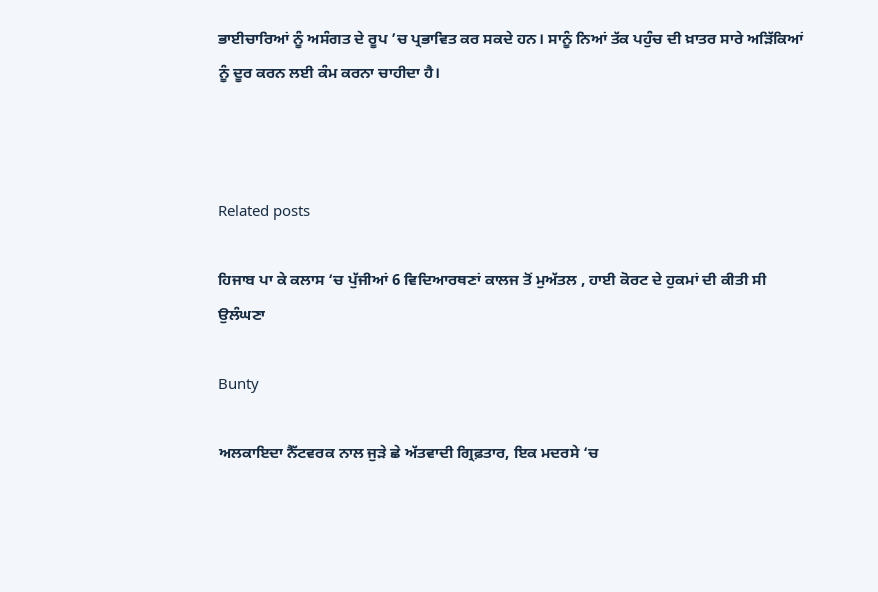ਭਾਈਚਾਰਿਆਂ ਨੂੰ ਅਸੰਗਤ ਦੇ ਰੂਪ ’ਚ ਪ੍ਰਭਾਵਿਤ ਕਰ ਸਕਦੇ ਹਨ। ਸਾਨੂੰ ਨਿਆਂ ਤੱਕ ਪਹੁੰਚ ਦੀ ਖ਼ਾਤਰ ਸਾਰੇ ਅੜਿੱਕਿਆਂ ਨੂੰ ਦੂਰ ਕਰਨ ਲਈ ਕੰਮ ਕਰਨਾ ਚਾਹੀਦਾ ਹੈ।



Related posts

ਹਿਜਾਬ ਪਾ ਕੇ ਕਲਾਸ ‘ਚ ਪੁੱਜੀਆਂ 6 ਵਿਦਿਆਰਥਣਾਂ ਕਾਲਜ ਤੋਂ ਮੁਅੱਤਲ , ਹਾਈ ਕੋਰਟ ਦੇ ਹੁਕਮਾਂ ਦੀ ਕੀਤੀ ਸੀ ਉਲੰਘਣਾ

Bunty

ਅਲਕਾਇਦਾ ਨੈੱਟਵਰਕ ਨਾਲ ਜੁੜੇ ਛੇ ਅੱਤਵਾਦੀ ਗ੍ਰਿਫ਼ਤਾਰ, ਇਕ ਮਦਰਸੇ ‘ਚ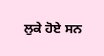ਲੁਕੇ ਹੋਏ ਸਨ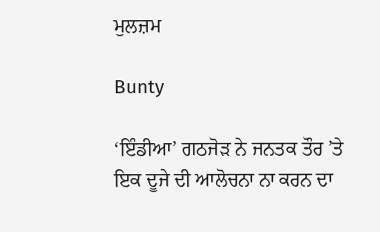ਮੁਲਜ਼ਮ

Bunty

‘ਇੰਡੀਆ’ ਗਠਜੋੜ ਨੇ ਜਨਤਕ ਤੌਰ ’ਤੇ ਇਕ ਦੂਜੇ ਦੀ ਆਲੋਚਨਾ ਨਾ ਕਰਨ ਦਾ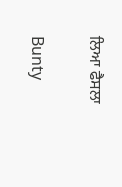ਲਿਆ ਫੈਸਲਾ

Bunty